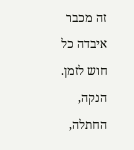זה מכבר איבדה כל חוש לזמן. הנקה, החתלה,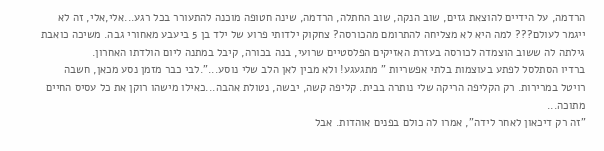הרדמה, על הידיים להוצאת גזים, שוב הנקה, שוב החתלה, הרדמה, שינה חטופה מוכנה להתעורר בכל רגע...אלי,אלי, זה לא ייגמר לעולם??? למה היא לא מצליחה להתרומם מהכורסה? צחקוק ילדותי פרוע של ילד בן 5 ביעבע מאחורי גבה. משיכה כואבת גילתה לה ששוב הוצמדה לכורסה בעזרת האזיקים הפלסטיים שרועי, בנה בכורה, קיבל במתנה ליום הולדתו האחרון.
ברדיו הסתלסל לפתע בעוצמות בלתי אפשריות " מתגעגע! ולא מבין לאן הלב שלי נוסע...".לבי כבר מזמן נסע מכאן, חשבה רויטל במרירות. רק הקליפה הריקה שלי נותרה בבית. קליפה קשה, יבשה, נטולת אהבה...כאילו מישהו רוקן את כל עסיס החיים מתוכה...
"זה רק דיכאון לאחר לידה", אמרו לה כולם בפנים אוהדות. אבל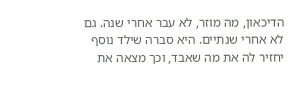הדיכאון, מה מוזר, לא עבר אחרי שנה. גם לא אחרי שנתיים. היא סברה שילד נוסף יחזיר לה את מה שאבד, וכך מצאה את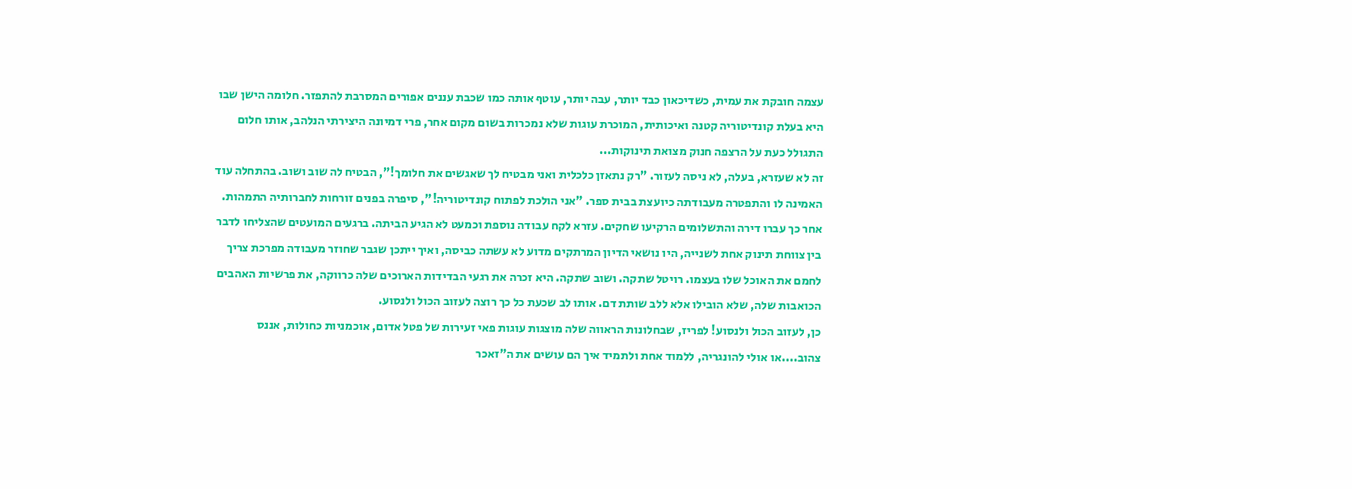עצמה חובקת את עמית, כשדיכאון כבד יותר, עבה יותר, עוטף אותה כמו שכבת עננים אפורים המסרבת להתפזר. חלומה הישן שבו היא בעלת קונדיטוריה קטנה ואיכותית, המוכרת עוגות שלא נמכרות בשום מקום אחר, פרי דמיונה היצירתי הנלהב, אותו חלום התגולל כעת על הרצפה חנוק מצואת תינוקות...
זה לא שעזרא, בעלה, לא ניסה לעזור. "רק נתאזן כלכלית ואני מבטיח לך שאגשים את חלומך!", הבטיח לה שוב ושוב. בהתחלה עוד האמינה לו והתפטרה מעבודתה כיועצת בבית ספר. "אני הולכת לפתוח קונדיטוריה!", סיפרה בפנים זורחות לחברותיה התמהות. אחר כך עברו דירה והתשלומים הרקיעו שחקים. עזרא לקח עבודה נוספת וכמעט לא הגיע הביתה. ברגעים המועטים שהצליחו לדבר בין צווחת תינוק אחת לשנייה, היו נושאי הדיון המרתקים מדוע לא עשתה כביסה, ואיך ייתכן שגבר שחוזר מעבודה מפרכת צריך לחמם את האוכל שלו בעצמו. רויטל שתקה. ושוב שתקה. היא זכרה את רגעי הבדידות הארוכים שלה כרווקה, את פרשיות האהבים הכואבות שלה, שלא הובילו אלא ללב שותת דם. אותו לב שכעת כל כך רוצה לעזוב הכול ולנסוע.
כן, לעזוב הכול ולנסוע! לפריז, שבחלונות הראווה שלה מוצגות עוגות פאי זעירות של פטל אדום, אוכמניות כחולות, אננס צהוב....או אולי להונגריה, ללמוד אחת ולתמיד איך הם עושים את ה"זאכר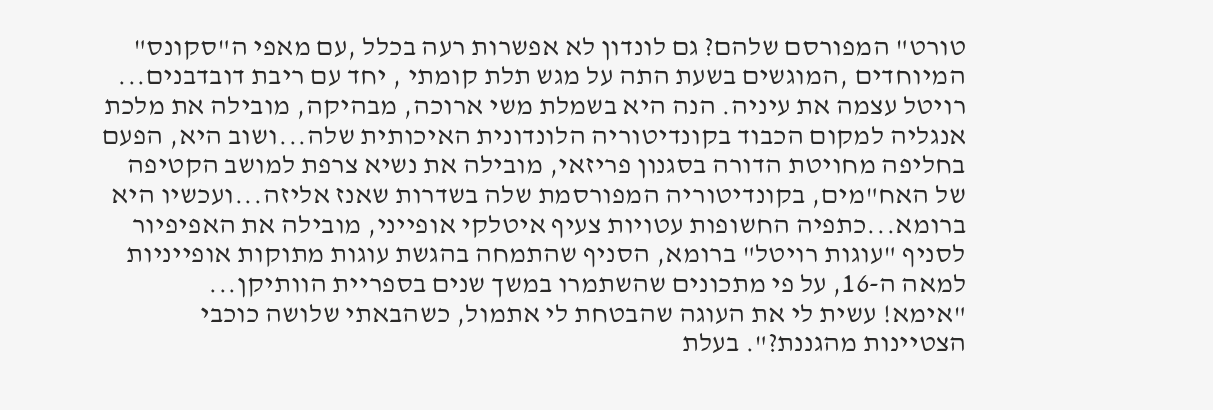טורט" המפורסם שלהם? גם לונדון לא אפשרות רעה בכלל ,עם מאפי ה"סקונס" המיוחדים ,המוגשים בשעת התה על מגש תלת קומתי , יחד עם ריבת דובדבנים...
רויטל עצמה את עיניה. הנה היא בשמלת משי ארוכה, מבהיקה, מובילה את מלכת אנגליה למקום הכבוד בקונדיטוריה הלונדונית האיכותית שלה...ושוב היא, הפעם בחליפה מחויטת הדורה בסגנון פריזאי, מובילה את נשיא צרפת למושב הקטיפה של האח"מים, בקונדיטוריה המפורסמת שלה בשדרות שאנז אליזה...ועכשיו היא ברומא...כתפיה החשופות עטויות צעיף איטלקי אופייני, מובילה את האפיפיור לסניף "עוגות רויטל" ברומא, הסניף שהתמחה בהגשת עוגות מתוקות אופייניות למאה ה-16, על פי מתכונים שהשתמרו במשך שנים בספריית הוותיקן...
"אימא! עשית לי את העוגה שהבטחת לי אתמול, כשהבאתי שלושה כוכבי הצטיינות מהגננת?". בעלת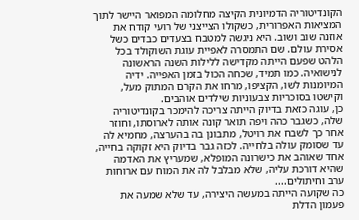הקונדיטוריה הדמיונית הקיצה מחלומה המפואר היישר לתוך המציאות האפרורית, כשקולו הצייצני של רועי קודח את אוזנה שוב ושוב. היא ניגשה למטבח בצעדים כבדים כשל אסירת עולם. שם התמסרה לאפיית עוגת השוקולד בכל הלהט שפעם הייתה מקדישה ללילות השנה הראשונה לנישואיה. כמו תמיד, שכחה הכול בזמן האפייה. ידיה המיומנות לשו, הקציפו, מרחו את הקרם המתוק מעל, וקישטו בסוכריות צבעוניות שילדים אוהבים.
כן, עוגה כזאת בדיוק הייתה צריכה להימכר בקונדיטוריה שלה, כשגבר כהה ויפה תואר קונה אותה לארוסתו, וחוזר אחר כך לשבח את רויטל, מתבונן בה בהערצה, מחמיא לה עד שסומק עולה בלחייה. לכזה גבר בדיוק היא זקוקה בחייה, אחד שאוהב את כישרונה המופלא, שמעריץ את האדמה שהיא דורכת עליה, שלא מבלבל לה את המוח עם ארוחות ערב וחיתולים....
כה שקועה הייתה במעשה היצירה, עד שלא שמעה את פעמון הדלת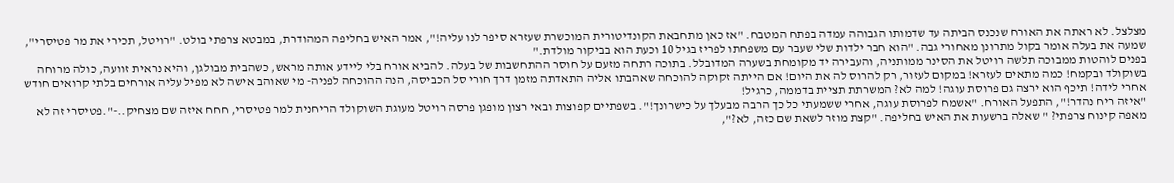מצלצל. לא ראתה את האורח שנכנס הביתה עד שדמותו הגבוהה עמדה בפתח המטבח. "אז כאן מתחבאת הקונדיטורית המוכשרת שעזרא סיפר לנו עליה!", אמר האיש בחליפה המהודרת, במבטא צרפתי בולט. "רויטל, תכירי את מר פטיסרי", שמעה את בעלה אומר בקול מתרונן מאחורי גבה. "הוא חבר ילדות שלי שעבר עם משפחתו לפריז בגיל 10 וכעת הוא בביקור מולדת."
בפנים לוהטות ממבוכה תלשה רויטל את הסינר ממותניה, והעבירה יד מקומחת בשערה המדובלל. בתוכה רתחה מזעם על חוסר ההתחשבות של בעלה. להביא אורח בלי ליידע אותה מראש, כשהבית מבולגן, והיא נראית זוועה, כולה מרוחה בשוקולד ובקמח! כמה מתאים לעזרא! במקום לעזור, רק להרוס לה את היום! אם הייתה זקוקה להוכחה שאהבתו אליה התאדתה מזמן דרך חורי סל הכביסה, הנה ההוכחה לפניה- מי שאוהב אישה לא מפיל עליה אורחים בלתי קרואים חודש אחרי לידה! תיכף הוא ירצה גם פרוסת עוגה! למה לא? המשרתת תציית בדממה, כרגיל!
"איזה ריח נהדר!", התפעל האורח. "אשמח לפרוסת עוגה, אחרי ששמעתי כל כך הרבה מבעלך על כישרונך!". בשפתיים קפוצות ובאי רצון מופגן פרסה רויטל מעוגת השוקולד הריחנית למר פטיסרי, חחח איזה שם מצחיק..-".פטיסרי זה לא מאפה קינוח צרפתי? " שאלה ברשעות את האיש בחליפה. "קצת מוזר לשאת שם כזה, לא?",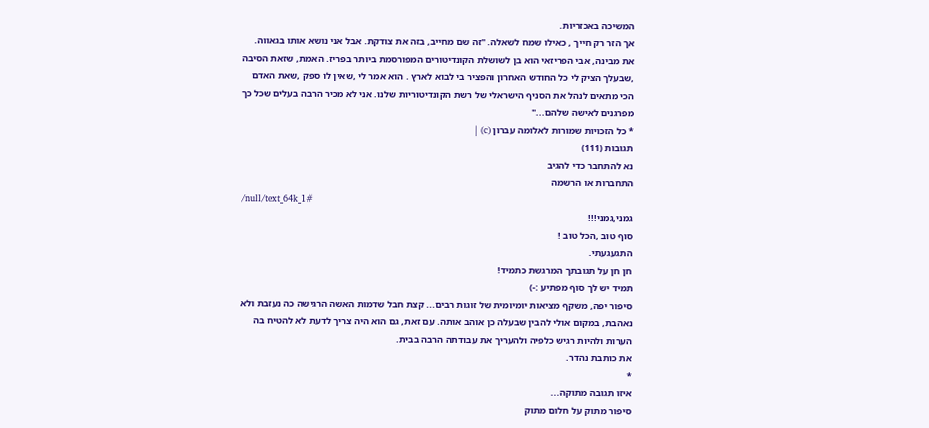המשיכה באכזריות.
אך הזר רק חייך , כאילו שמח לשאלה. "זה שם מחייב, בזה את צודקת. אבל אני נושא אותו בגאווה. את מבינה, אבי הפריזאי הוא בן לשושלת הקונדיטורים המפורסמת ביותר בפריז. האמת, שזאת הסיבה ,שבעלך הציק לי כל החודש האחרון והפציר בי לבוא לארץ . הוא אמר לי ,שאין לו ספק ,שאת האדם הכי מתאים לנהל את הסניף הישראלי של רשת הקונדיטוריות שלנו. אני לא מכיר הרבה בעלים שכל כך מפרגנים לאישה שלהם..."
* כל הזכויות שמורות לאלומה עברון (c) |
תגובות (111)
נא להתחבר כדי להגיב
התחברות או הרשמה
/null/text_64k_1#
גמני,גמני!!!
סוף טוב ,הכל טוב !
התגעגעתי.
חן חן על תגובתך המרגשת כתמיד!
תמיד יש לך סוף מפתיע :-)
סיפור יפה, משקף מציאות יומיומית של זוגות רבים... קצת חבל שדמות האשה הרגישה כה נעזבת ולא נאהבת, במקום אולי להבין שבעלה כן אוהב אותה. עם זאת, גם הוא היה צריך לדעת לא להטיח בה הערות ולהיות רגיש כלפיה ולהעריך את עבודתה הרבה בבית.
את כותבת נהדר.
*
איזו תגובה מתוקה...
סיפור מתוק על חלום מתוק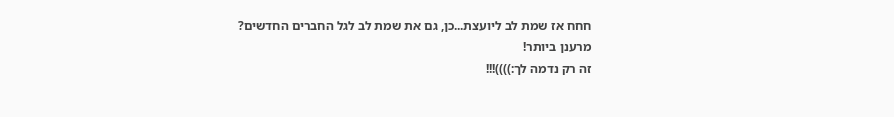חחח אז שמת לב ליועצת...כן, גם את שמת לב לגל החברים החדשים? מרענן ביותר!
זה רק נדמה לך:))))!!!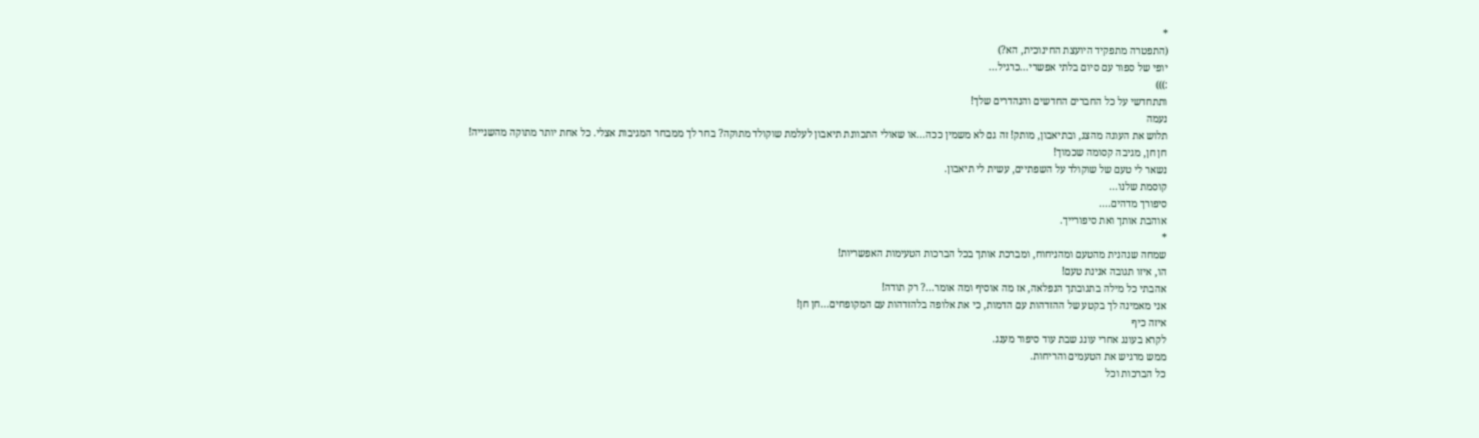*
(התפטרה מתפקיד היועצת החינוכית, הא?)
יופי של ספור עם סיום בלתי אפשרי...כרגיל...
:)))
ותתחדשי על כל החברים החדשים והנהדרים שלך!
נעמה
תלוש את העוגה מהצג, ובתיאבון, מותק! זה גם לא משמין ככה...או שאולי התכוונת תיאבון לעלמת שוקולד מתוקה? בחר לך ממבחר המגיבות אצלי. כל אחת יותר מתוקה מהשנייה!
חן חן, מגיבה קסומה שכמוך!
נשאר לי טעם של שוקולד על השפתיים, עשית לי תיאבון.
קוסמת שלנו...
סיפורך מדהים....
אוהבת אותך ואת סיפורייך.
*
שמחה שנהנית מהטעם ומהניחוח, ומברכת אותך בכל הברכות הטעימות האפשריות!
הו, איזו תגובה אנינת טעם!
אהבתי כל מילה בתגובתך הנפלאה, אז מה אוסיף ומה אומר...? רק תודה!
אני מאמינה לך בקטע של ההזדהות עם הדמות, כי את אלופה בלהזדהות עם המקופחים...חן חן!
איזה כיף
לקרא בעונג אחרי עונג שבת עוד סיפור מענג.
ממש מרגיש את הטעמים והריחות.
כל הברכות וכל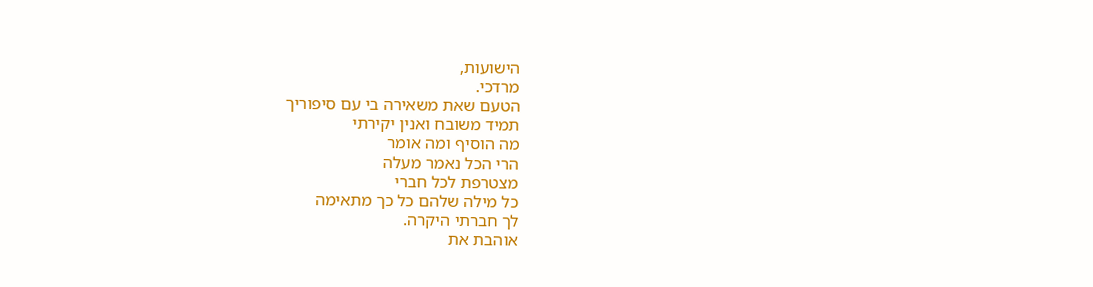הישועות,
מרדכי.
הטעם שאת משאירה בי עם סיפוריך
תמיד משובח ואנין יקירתי
מה הוסיף ומה אומר
הרי הכל נאמר מעלה
מצטרפת לכל חברי
כל מילה שלהם כל כך מתאימה
לך חברתי היקרה.
אוהבת את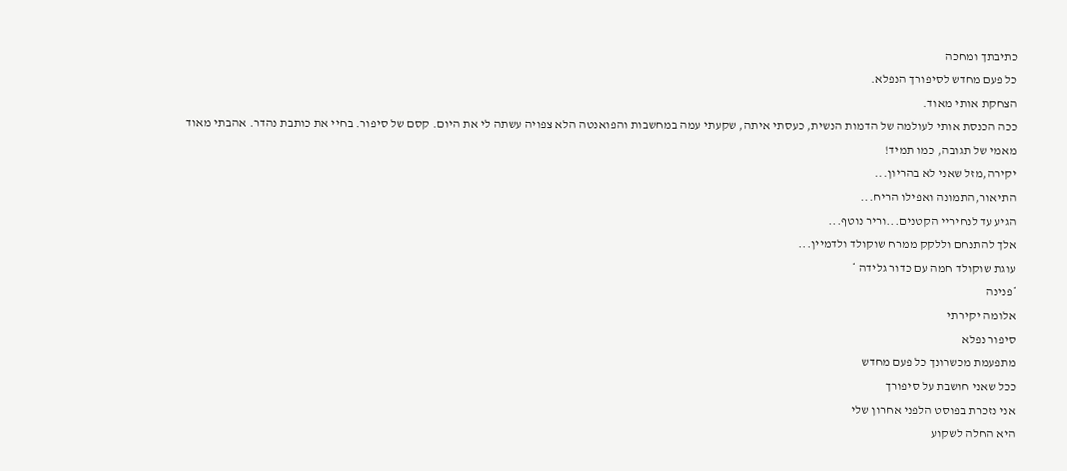כתיבתך ומחכה
כל פעם מחדש לסיפורך הנפלא.
הצחקת אותי מאוד.
ככה הכנסת אותי לעולמה של הדמות הנשית, כעסתי איתה, שקעתי עמה במחשבות והפואנטה הלא צפויה עשתה לי את היום. קסם של סיפור. בחיי את כותבת נהדר. אהבתי מאוד
מאמי של תגובה, כמו תמיד!
יקירה,מזל שאני לא בהריון...
התיאור,התמונה ואפילו הריח...
הגיע עד לנחיריי הקטנים...וריר נוטף...
אלך להתנחם וללקק ממרח שוקולד ולדמיין...
עוגת שוקולד חמה עם כדור גלידה *
*פנינה
אלומה יקירתי
סיפור נפלא
מתפעמת מכשרונך כל פעם מחדש
ככל שאני חושבת על סיפורך
אני נזכרת בפוסט הלפני אחרון שלי
היא החלה לשקוע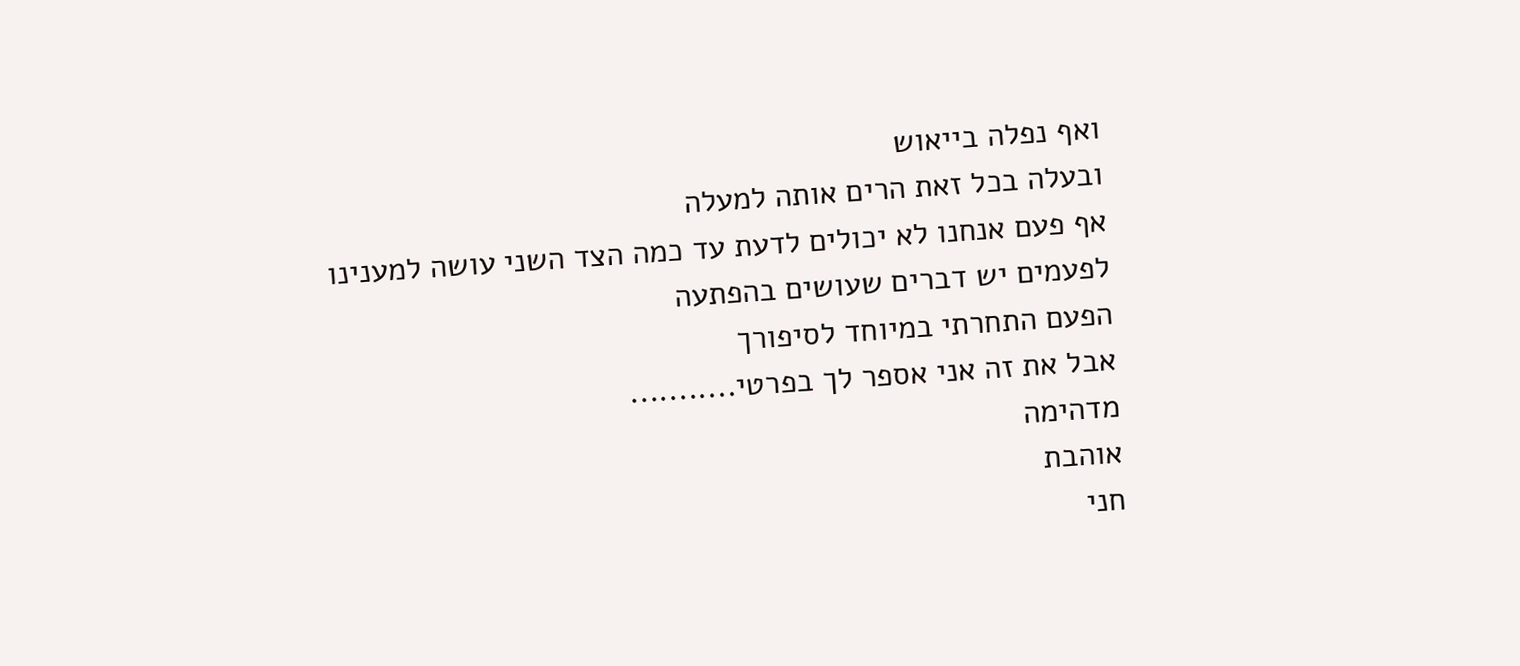ואף נפלה בייאוש
ובעלה בכל זאת הרים אותה למעלה
אף פעם אנחנו לא יכולים לדעת עד כמה הצד השני עושה למענינו
לפעמים יש דברים שעושים בהפתעה
הפעם התחרתי במיוחד לסיפורך
אבל את זה אני אספר לך בפרטי...........
מדהימה
אוהבת
חני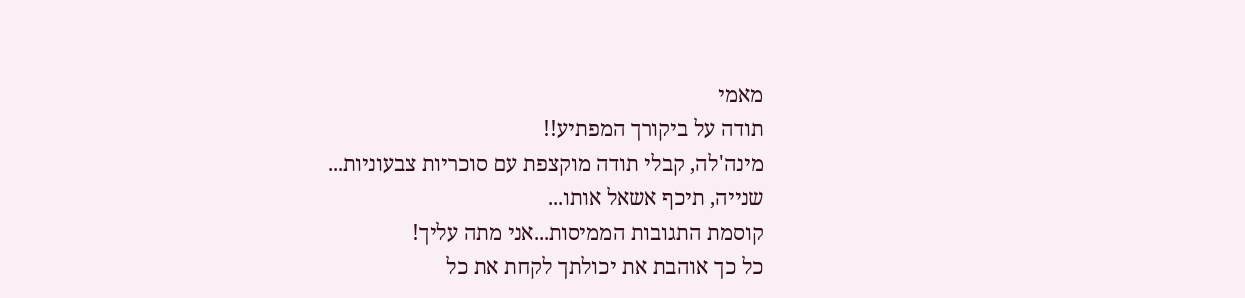מאמי
תודה על ביקורך המפתיע!!
מינה'לה, קבלי תודה מוקצפת עם סוכריות צבעוניות...
שנייה, תיכף אשאל אותו...
קוסמת התגובות הממיסות...אני מתה עליך!
כל כך אוהבת את יכולתך לקחת את כל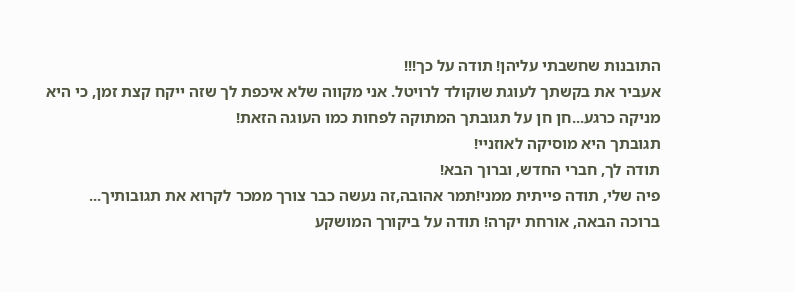התובנות שחשבתי עליהן! תודה על כך!!!
אעביר את בקשתך לעוגת שוקולד לרויטל. אני מקווה שלא איכפת לך שזה ייקח קצת זמן, כי היא מניקה כרגע...חן חן על תגובתך המתוקה לפחות כמו העוגה הזאת!
תגובתך היא מוסיקה לאוזניי!
תודה לך, חברי החדש, וברוך הבא!
פיה שלי, תודה פייתית ממני!תמר אהובה,זה נעשה כבר צורך ממכר לקרוא את תגובותיך...
ברוכה הבאה, אורחת יקרה! תודה על ביקורך המושקע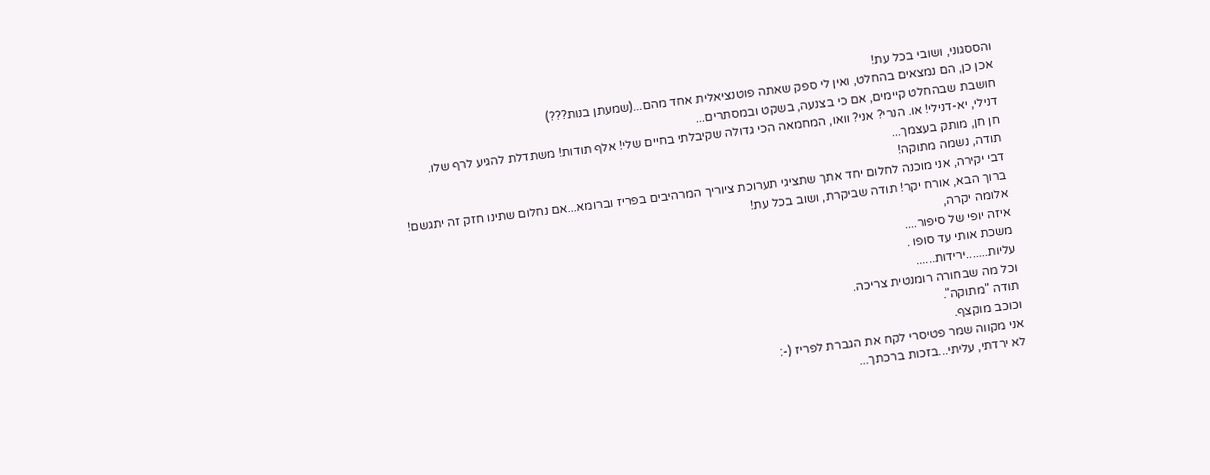והססגוני, ושובי בכל עת!
אכן כן, הם נמצאים בהחלט, ואין לי ספק שאתה פוטנציאלית אחד מהם...(שמעתן בנות???)
חושבת שבהחלט קיימים, אם כי בצנעה, בשקט ובמסתרים...
דנילי, יא-דנילי! או. הנרי? אני? וואו, המחמאה הכי גדולה שקיבלתי בחיים שלי! אלף תודות! משתדלת להגיע לרף שלו.
חן חן, מותק בעצמך...
תודה, נשמה מתוקה!
דבי יקירה, אני מוכנה לחלום יחד אתך שתציגי תערוכת ציוריך המרהיבים בפריז וברומא...אם נחלום שתינו חזק זה יתגשם!
ברוך הבא, אורח יקר! תודה שביקרת, ושוב בכל עת!
אלומה יקרה,
איזה יופי של סיפור....
משכת אותי עד סופו .
עליות.......ירידות......
וכל מה שבחורה רומנטית צריכה.
תודה "מתוקה".
וכוכב מוקצף.
אני מקווה שמר פטיסרי לקח את הגברת לפריז (-:
לא ירדתי, עליתי...בזכות ברכתך...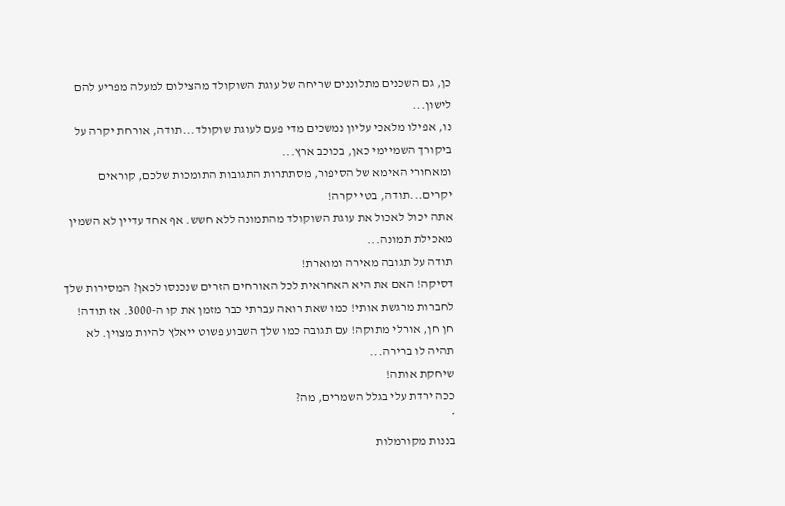כן, גם השכנים מתלוננים שריחה של עוגת השוקולד מהצילום למעלה מפריע להם לישון...
נו, אפילו מלאכי עליון נמשכים מדי פעם לעוגת שוקולד...תודה, אורחת יקרה על ביקורך השמיימי כאן, בכוכב ארץ...
ומאחורי האימא של הסיפור, מסתתרות התגובות התומכות שלכם, קוראים יקרים...תודה, בטי יקרה!
אתה יכול לאכול את עוגת השוקולד מהתמונה ללא חשש. אף אחד עדיין לא השמין מאכילת תמונה...
תודה על תגובה מאירה ומוארת!
דסיקה! האם את היא האחראית לכל האורחים הזרים שנכנסו לכאן? המסירות שלך לחברות מרגשת אותי! כמו שאת רואה עברתי כבר מזמן את קו ה-3000. אז תודה!
חן חן, אורלי מתוקה! עם תגובה כמו שלך השבוע פשוט ייאלץ להיות מצוין. לא תהיה לו ברירה...
שיחקת אותה!
ככה ירדת עלי בגלל השמרים, מה?
*
בננות מקורמלות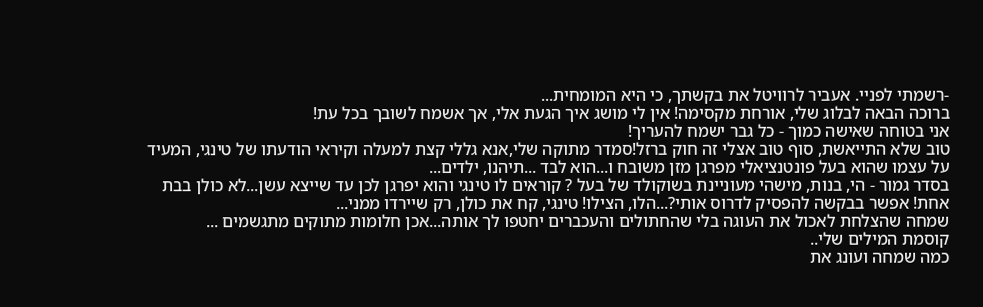-רשמתי לפניי. אעביר לרוויטל את בקשתך, כי היא המומחית...
ברוכה הבאה לבלוג שלי, אורחת מקסימה! אין לי מושג איך הגעת אלי, אך אשמח לשובך בכל עת!
אני בטוחה שאישה כמוך - כל גבר ישמח להעריך!
טוב שלא התייאשת, סוף טוב אצלי זה חוק ברזל!סמדר מתוקה שלי,אנא גללי קצת למעלה וקיראי הודעתו של טינגי, המעיד על עצמו שהוא בעל פונטנציאלי מפרגן מזן משובח ו...הוא לבד ...תיהנו, ילדים...
בסדר גמור - הי, בנות, מישהי מעוניינת בשוקולד של בעל ? קוראים לו טינגי והוא יפרגן לכן עד שייצא עשן...לא כולן בבת אחת! אפשר בבקשה להפסיק לדרוס אותי?...הלו, הצילו! טינגי, קח את כולן, רק שיירדו ממני...
שמחה שהצלחת לאכול את העוגה בלי שהחתולים והעכברים יחטפו לך אותה...אכן חלומות מתוקים מתגשמים ...
קוסמת המילים שלי..
כמה שמחה ועונג את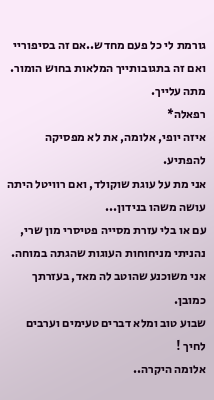גורמת לי כל פעם מחדש..אם זה בסיפוריי ואם זה בתגובותייך המלאות בחוש הומור.
מתה עלייך.
רפאלה*
איזה יופי, אלומה, את לא מפסיקה להפתיע.
אני מת על עוגת שוקולד, ואם רוויטל היתה עושה משהו בנידון...
עם או בלי עזרת מסייה פטיסרי מון שרי, נהניתי מניחוחות העוגות שהגתה במוחה.
אני משוכנע שהוטב לה מאד, בעזרתך כמובן.
שבוע טוב ומלא דברים טעימים וערבים לחיך !
אלומה היקרה..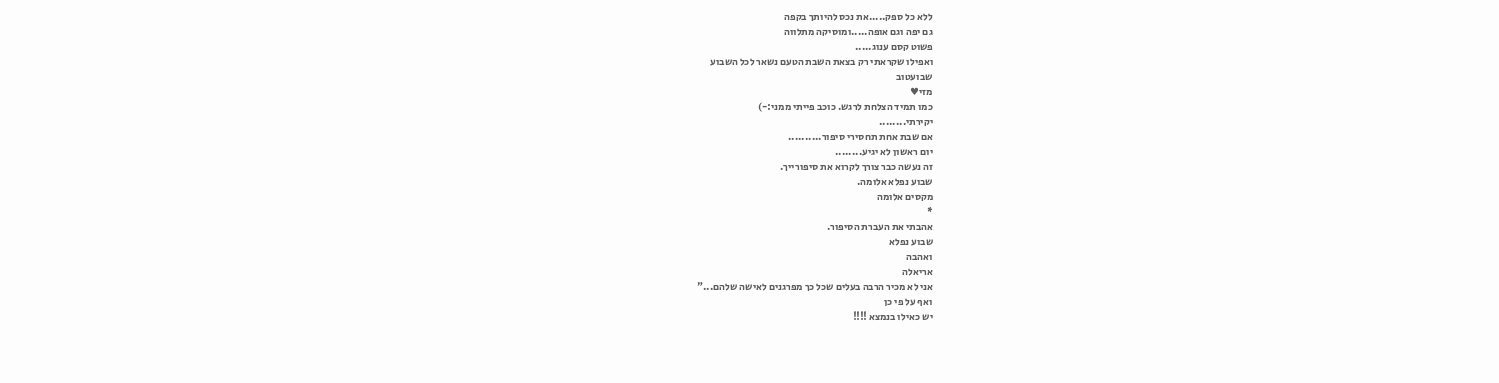ללא כל ספק.....את נכס להיותך בקפה
גם יפה וגם אופה.....ומוסיקה מתלווה
פשוט קסם ענוג.....
ואפילו שקראתי רק בצאת השבת הטעם נשאר לכל השבוע
שבועטוב
מזי♥
כמו תמיד הצלחת לרגש. כוכב פייתי ממני:-)
יקירתי........
אם שבת אחת תחסירי סיפור..........
יום ראשון לא יגיע........
זה נעשה כבר צורך לקרוא את סיפורייך.
שבוע נפלא אלומה.
מקסים אלומה
*
אהבתי את העברת הסיפור.
שבוע נפלא
ואהבה
אריאלה
אני לא מכיר הרבה בעלים שכל כך מפרגנים לאישה שלהם..."
ואף על פי כן
יש כאילו בנמצא !!!!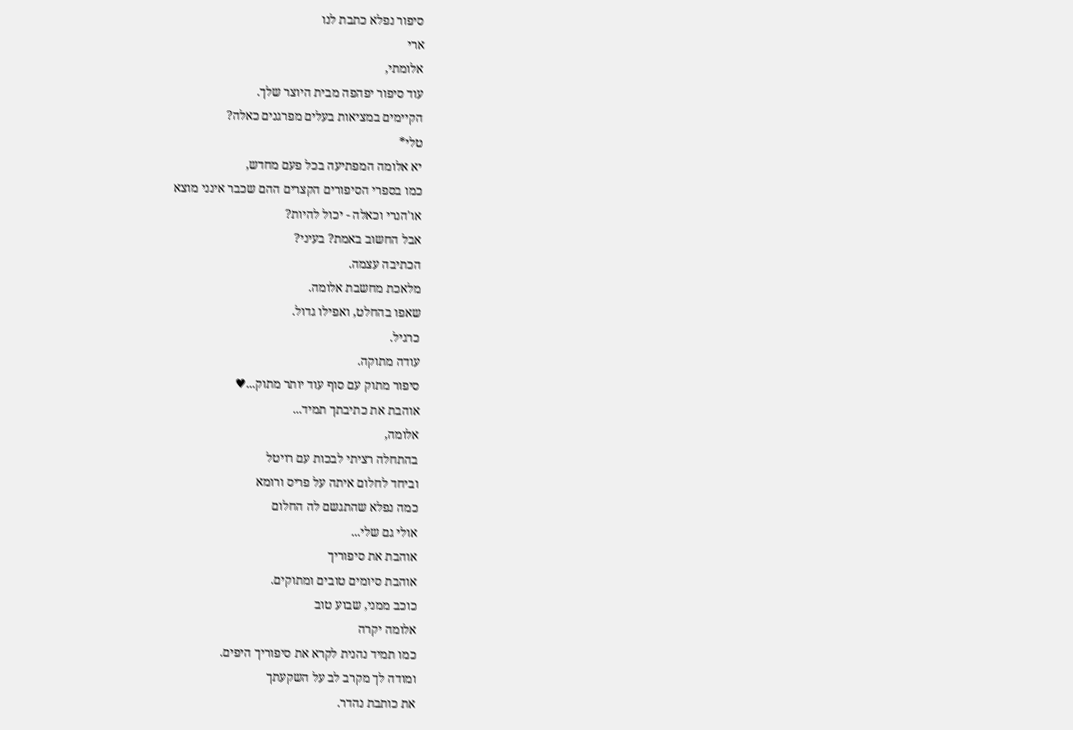סיפור נפלא כתבת לנו
ארי
אלומתי,
עוד סיפור יפהפה מבית היוצר שלך.
הקיימים במציאות בעלים מפרגנים כאלה?
טלי*
יא אלומה המפתיעה בכל פעם מחדש,
כמו בספרי הסיפורים הקצרים ההם שכבר אינני מוצא
או'הנרי וכאלה - יכול להיות?
אבל החשוב באמת? בעיני?
הכתיבה עצמה.
מלאכת מחשבת אלומה.
שאפו בהחלט, ואפילו גדול.
כרגיל.
עודה מתוקה.
סיפור מתוק עם סוף עוד יותר מתוק...♥
אוהבת את כתיבתך תמיד...
אלומה,
בהתחלה רציתי לבכות עם רויטל
וביחד לחלום איתה על פריס ורומא
כמה נפלא שהתגשם לה החלום
אולי גם שלי...
אוהבת את סיפוריך
אוהבת סיומים טובים ומתוקים.
כוכב ממני, שבוע טוב
אלומה יקרה
כמו תמיד נהנית לקרא את סיפוריך היפים.
ומודה לך מקרב לב על השקעתך
את כותבת נהדר.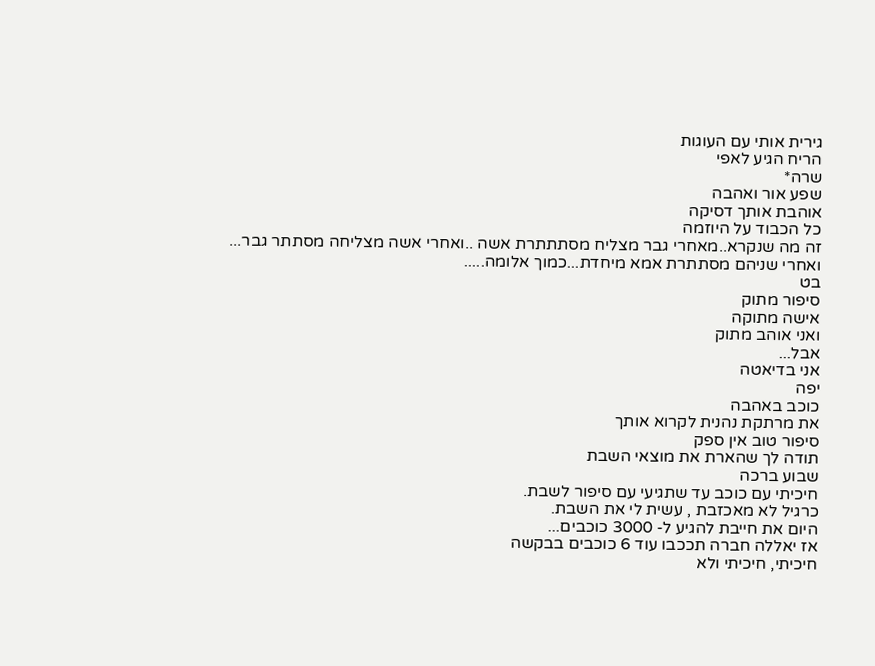גירית אותי עם העוגות
הריח הגיע לאפי
שרה*
שפע אור ואהבה
אוהבת אותך דסיקה
כל הכבוד על היוזמה
זה מה שנקרא..מאחרי גבר מצליח מסתתתרת אשה ..ואחרי אשה מצליחה מסתתר גבר...
ואחרי שניהם מסתתרת אמא מיחדת...כמוך אלומה.....
בט
סיפור מתוק
אישה מתוקה
ואני אוהב מתוק
אבל...
אני בדיאטה
יפה
כוכב באהבה
את מרתקת נהנית לקרוא אותך
סיפור טוב אין ספק
תודה לך שהארת את מוצאי השבת
שבוע ברכה
חיכיתי עם כוכב עד שתגיעי עם סיפור לשבת.
כרגיל לא מאכזבת , עשית לי את השבת.
היום את חייבת להגיע ל- 3000 כוכבים...
אז יאללה חברה תככבו עוד 6 כוכבים בבקשה
חיכיתי, חיכיתי ולא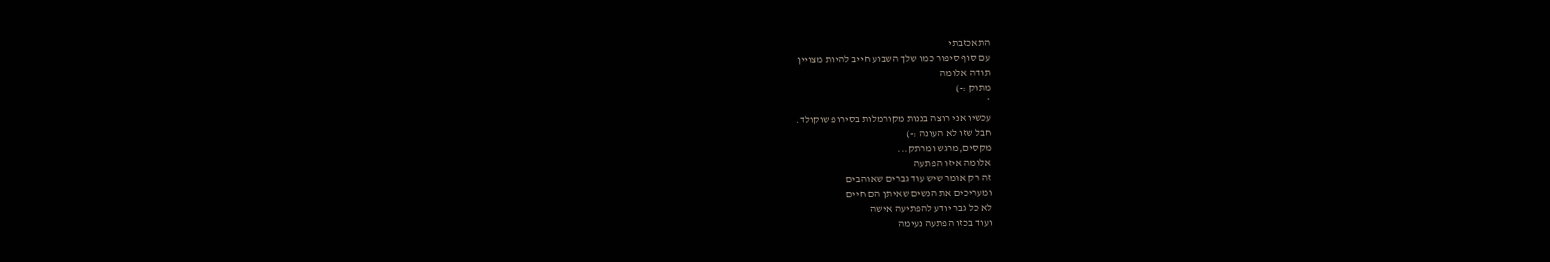התאכזבתי
עם סוף סיפור כמו שלך השבוע חייב להיות מצויין
תודה אלומה
מתוק :-)
*
עכשיו אני רוצה בננות מקורמלות בסירופ שוקולד.
חבל שזו לא העונה :-)
מקסים,מרגש ומרתק...
אלומה איזו הפתעה
זה רק אומר שיש עוד גברים שאוהבים
ומעריכים את הנשים שאיתן הם חיים
לא כל גבר יודע להפתיעה אישה
ועוד בכזו הפתעה נעימה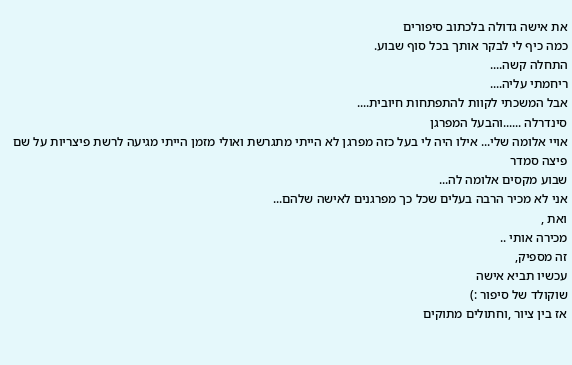את אישה גדולה בלכתוב סיפורים
כמה כיף לי לבקר אותך בכל סוף שבוע.
התחלה קשה....
ריחמתי עליה....
אבל המשכתי לקוות להתפתחות חיובית....
סינדרלה ......והבעל המפרגן
אויי אלומה שלי... אילו היה לי בעל כזה מפרגן לא הייתי מתגרשת ואולי מזמן הייתי מגיעה לרשת פיצריות על שם פיצה סמדר
שבוע מקסים אלומה לה...
אני לא מכיר הרבה בעלים שכל כך מפרגנים לאישה שלהם...
ואת ,
מכירה אותי ..
זה מספיק,
עכשיו תביא אישה
שוקולד של סיפור :)
אז בין ציור ,וחתולים מתוקים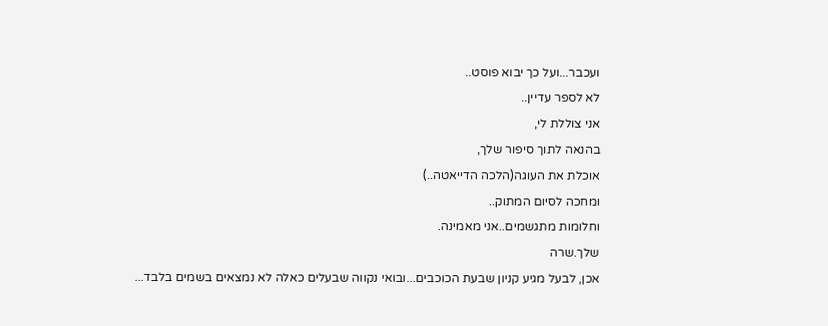ועכבר...ועל כך יבוא פוסט..
לא לספר עדיין..
אני צוללת לי,
בהנאה לתוך סיפור שלך,
אוכלת את העוגה(הלכה הדייאטה..)
ומחכה לסיום המתוק..
וחלומות מתגשמים..אני מאמינה.
שלך.שרה
אכן, לבעל מגיע קניון שבעת הכוכבים...ובואי נקווה שבעלים כאלה לא נמצאים בשמים בלבד...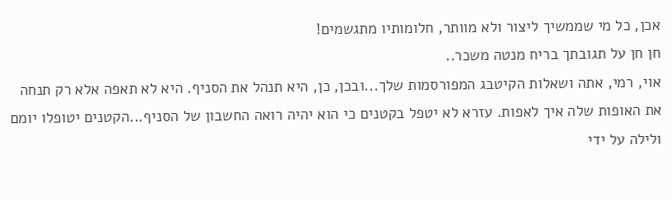אכן, כל מי שממשיך ליצור ולא מוותר, חלומותיו מתגשמים!
חן חן על תגובתך בריח מנטה משכר..
אוי, רמי, אתה ושאלות הקיטבג המפורסמות שלך...ובכן, כן, היא תנהל את הסניף. היא לא תאפה אלא רק תנחה את האופות שלה איך לאפות. עזרא לא יטפל בקטנים כי הוא יהיה רואה החשבון של הסניף...הקטנים יטופלו יומם ולילה על ידי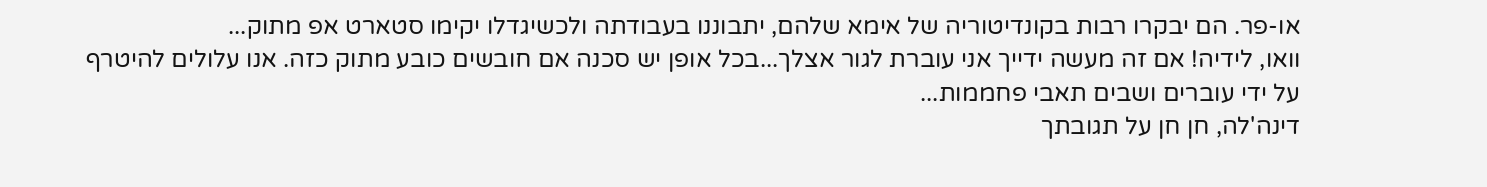או-פר. הם יבקרו רבות בקונדיטוריה של אימא שלהם, יתבוננו בעבודתה ולכשיגדלו יקימו סטארט אפ מתוק...
וואו, לידיה! אם זה מעשה ידייך אני עוברת לגור אצלך...בכל אופן יש סכנה אם חובשים כובע מתוק כזה. אנו עלולים להיטרף על ידי עוברים ושבים תאבי פחממות...
דינה'לה, חן חן על תגובתך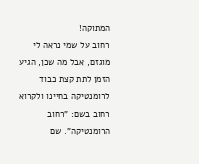המתוקה!
רחוב על שמי נראה לי מוגזם, אבל מה שכן, הגיע הזמן לתת קצת כבוד לרומנטיקה בחיינו ולקרוא רחוב בשם: "רחוב הרומנטיקה". שם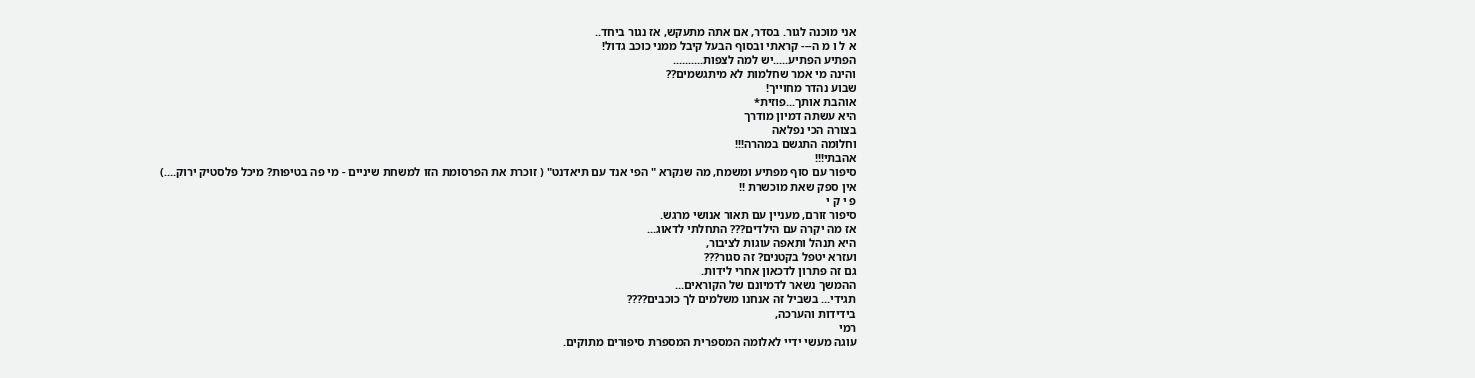אני מוכנה לגור. בסדר, אם אתה מתעקש, אז נגור ביחד..
א ל ו מ ה--- קראתי ובסוף הבעל קיבל ממני כוכב גדול!
הפתיע הפתיע.....יש למה לצפות..........
והינה מי אמר שחלמות לא מיתגשמים??
שבוע נהדר מחוייך!
אוהבת אותך...פוזית*
היא עשתה דמיון מודרך
בצורה הכי נפלאה
וחלומה התגשם במהרה!!!
אהבתי!!!
סיפור עם סוף מפתיע ומשמח, מה שנקרא " הפי אנד עם תיאדנט" ( זוכרת את הפרסומת הזו למשחת שיניים - מי פה בטיפות? מיכל פלסטיק ירוק....)
אין ספק שאת מוכשרת !!
פ י ק י
סיפור זורם, מעניין עם תאור אנושי מרגש.
אז מה יקרה עם הילדים??? התחלתי לדאוג...
היא תנהל ותאפה עוגות לציבור,
ועזרא יטפל בקטנים? זה סגור???
גם זה פתרון לדכאון אחרי לידות.
ההמשך נשאר לדמיונם של הקוראים...
תגידי... בשביל זה אנחנו משלמים לך כוכבים????
בידידות והערכה,
רמי
עוגה מעשי ידיי לאלומה המספרית המספרת סיפורים מתוקים.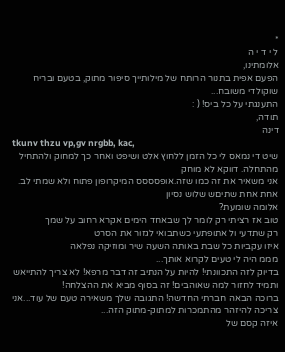*
ל י ד י ה
אלומתינו,
הפעם אפית בתנור הרותח של מילותייך סיפור מתוק, בטעם ובריח שוקולדי משובח...
התענגתי על כל ביס! ( :
תודה,
דינה
tkunv thzu vp,gv nrgbb, kac,
שיט די נמאס לי כל הזמן ללחוץ אלט ושיפט ואחר כך למחוק ולהתחיל מהתחלה. דווקא לא מוחק
אני משאיר את זה כמו שזה.אופסססס המיקרופון פתוח ולא שמתי לב.
אחת אחת שתיםש שלוש נסיון
אלומה שומעת?
טוב אז רציתי רק לומר לך שבאחד הימים אקרא רחוב על שמך
רק שתדעי ול אתופתעי כשתבואי לגזור את הסרט
איזו עקביות כל שבת באותה השעה שיר ומוזיקה נפלאה
מממ היה לי טעים לקרוא אותך...
בדיוק לזה התכוונתי! להיות על הנתיב זה דבר מרפא! לא צריך להתייאש ותמיד לחזור למה שאוהבים! זה בסוף מביא את ההצלחה!
ברוכה הבאה חברתי החדשה! התגובה שלך משאירה טעם של עוד...אני צריכה להיזהר מהתמכרות למתוק-מתוק הזה...
איזה קסם של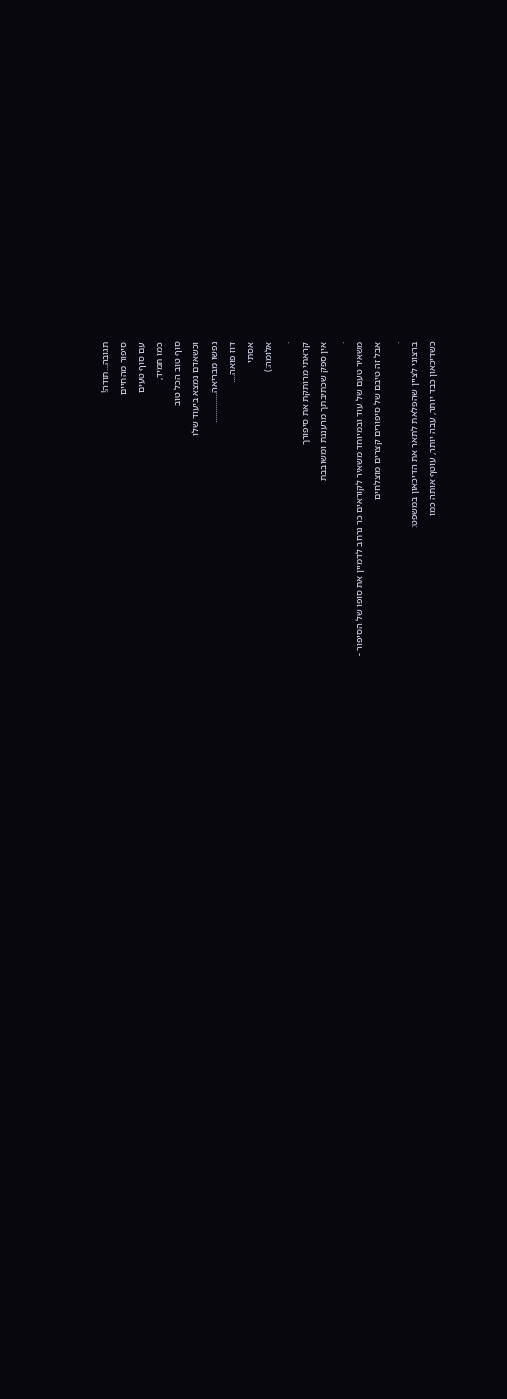תגובה...תודה!
סיפור מהחיים
עם סוף טעים
כמו תמיד,
סוף טוב הכל טוב
וכשאדם נמצא ביעוד שלו
נפשו מבריאה...............
דוז פואה....
אסתי
אלומה:)
.
קראתי מרותקת את סיפורך
אין ספק שכתיבתך מרעננת ומשובבת
.
משאיר טעם של עוד ובמיוחד משאיר לקוראים כר נרחב לדמיין את סופו של הסיפור -
אבל זה טיבם של סיפורים קצרים מוצלחים
.
ברצוני לציין שהפלאת לתאר את הדיכאון במשפט:
כשדיכאון כבד יותר, עבה יותר, עוטף אותה כמו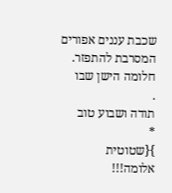שכבת עננים אפורים המסרבת להתפזר. חלומה הישן שבו
.
תודה ושבוע טוב
*
}{שטוטית
אלומה!!!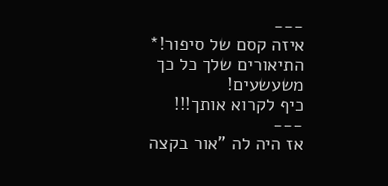---
איזה קסם של סיפור!*
התיאורים שלך כל כך משעשעים!
כיף לקרוא אותך!!!
---
אז היה לה "אור בקצה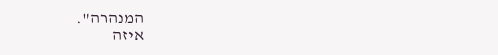המנהרה".
איזה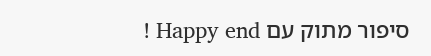סיפור מתוק עם Happy end !